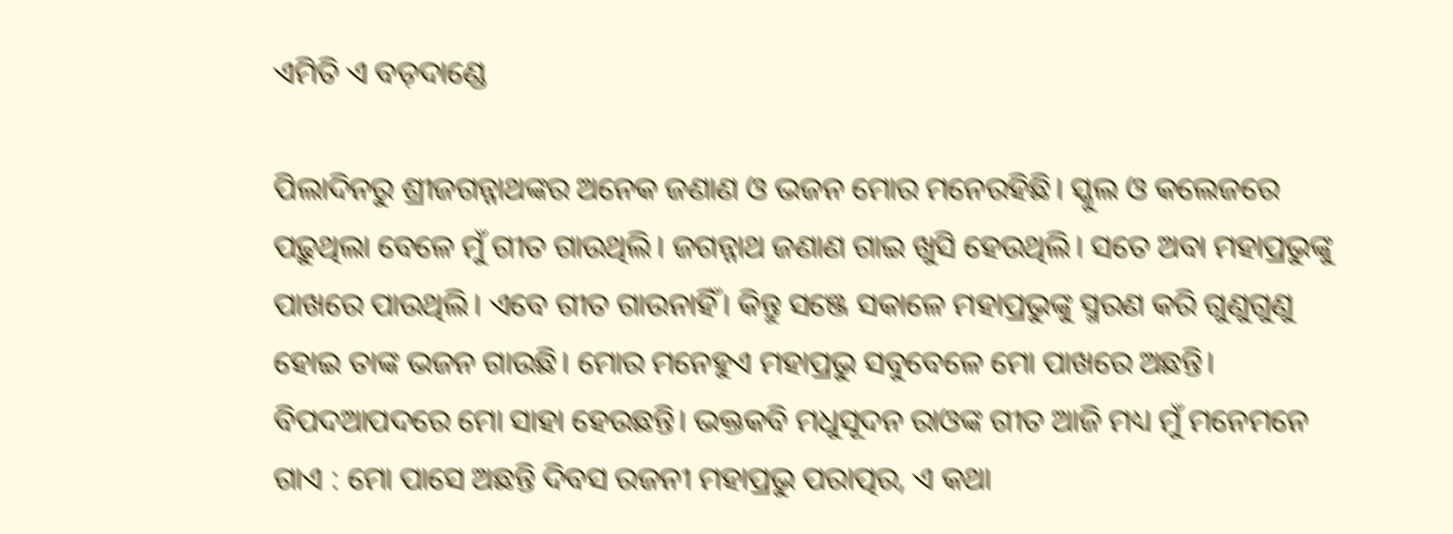ଏମିତି ଏ ବଡ଼ଦାଣ୍ଡେ

ପିଲାଦିନରୁ ଶ୍ରୀଜଗନ୍ନାଥଙ୍କର ଅନେକ ଜଣାଣ ଓ ଭଜନ ମୋର ମନେରହିଛି। ସ୍କୁଲ ଓ କଲେଜରେ ପଢ଼ୁଥିଲା ବେଳେ ମୁଁ ଗୀତ ଗାଉଥିଲି। ଜଗନ୍ନାଥ ଜଣାଣ ଗାଇ ଖୁସି ହେଉଥିଲି। ସତେ ଅବା ମହାପ୍ରଭୁଙ୍କୁ ପାଖରେ ପାଉଥିଲି। ଏବେ ଗୀତ ଗାଉନାହିଁ। କିନ୍ତୁ ସଞ୍ଜେ ସକାଳେ ମହାପ୍ରଭୁଙ୍କୁ ସ୍ମରଣ କରି ଗୁଣୁଗୁଣୁ ହୋଇ ତାଙ୍କ ଭଜନ ଗାଉଛି। ମୋର ମନେହୁଏ ମହାପ୍ରଭୁ ସବୁବେଳେ ମୋ ପାଖରେ ଅଛନ୍ତି। ବିପଦଆପଦରେ ମୋ ସାହା ହେଉଛନ୍ତି। ଭକ୍ତକବି ମଧୁସୂଦନ ରାଓଙ୍କ ଗୀତ ଆଜି ମଧ୍ୟ ମୁଁ ମନେମନେ ଗାଏ : ମୋ ପାସେ ଅଛନ୍ତି ଦିବସ ରଜନୀ ମହାପ୍ରଭୁ ପରାତ୍ପର, ଏ କଥା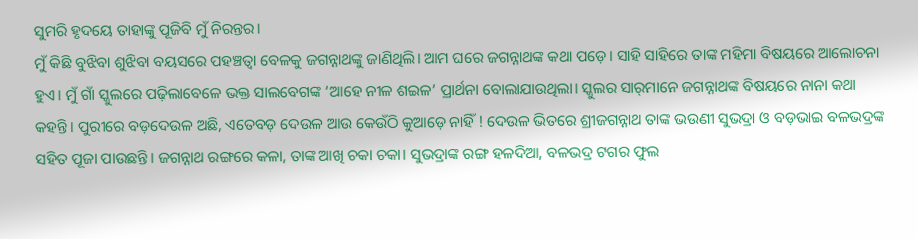ସୁମରି ହୃଦୟେ ତାହାଙ୍କୁ ପୂଜିବି ମୁଁ ନିରନ୍ତର।
ମୁଁ କିଛି ବୁଝିବା ଶୁଝିବା ବୟସରେ ପହଞ୍ଚତ୍ୱା ବେଳକୁ ଜଗନ୍ନାଥଙ୍କୁ ଜାଣିଥିଲି। ଆମ ଘରେ ଜଗନ୍ନାଥଙ୍କ କଥା ପଡ଼େ। ସାହି ସାହିରେ ତାଙ୍କ ମହିମା ବିଷୟରେ ଆଲୋଚନା ହୁଏ। ମୁଁ ଗାଁ ସ୍କୁଲରେ ପଢ଼ିଲାବେଳେ ଭକ୍ତ ସାଲବେଗଙ୍କ ‘ଆହେ ନୀଳ ଶଇଳ’ ପ୍ରାର୍ଥନା ବୋଲାଯାଉଥିଲା। ସ୍କୁଲର ସାର୍‌ମାନେ ଜଗନ୍ନାଥଙ୍କ ବିଷୟରେ ନାନା କଥା କହନ୍ତି। ପୁରୀରେ ବଡ଼ଦେଉଳ ଅଛି, ଏତେବଡ଼ ଦେଉଳ ଆଉ କେଉଁଠି କୁଆଡ଼େ ନାହିଁ ! ଦେଉଳ ଭିତରେ ଶ୍ରୀଜଗନ୍ନାଥ ତାଙ୍କ ଭଉଣୀ ସୁଭଦ୍ରା ଓ ବଡ଼ଭାଇ ବଳଭଦ୍ରଙ୍କ ସହିତ ପୂଜା ପାଉଛନ୍ତି। ଜଗନ୍ନାଥ ରଙ୍ଗରେ କଳା, ତାଙ୍କ ଆଖି ଚକା ଚକା। ସୁଭଦ୍ରାଙ୍କ ରଙ୍ଗ ହଳଦିଆ, ବଳଭଦ୍ର ଟଗର ଫୁଲ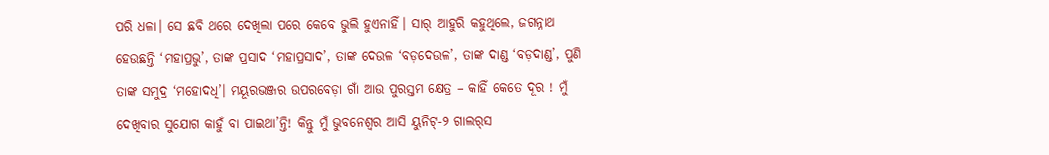ପରି ଧଳା। ସେ ଛବି ଥରେ ଦେଖିଲା ପରେ କେବେ ଭୁଲି ହୁଏନାହିଁ। ସାର୍‌ ଆହୁରି କହୁଥିଲେ, ଜଗନ୍ନାଥ ହେଉଛନ୍ତି ‘ମହାପ୍ରଭୁ’, ତାଙ୍କ ପ୍ରସାଦ ‘ମହାପ୍ରସାଦ’, ତାଙ୍କ ଦେଉଳ ‘ବଡ଼ଦେଉଳ’, ତାଙ୍କ ଦାଣ୍ଡ ‘ବଡ଼ଦାଣ୍ଡ’, ପୁଣି ତାଙ୍କ ସମୁଦ୍ର ‘ମହୋଦଧି’। ମୟୂରଭଞ୍ଜର ଉପରବେଡ଼ା ଗାଁ ଆଉ ପୁରସ୍ତମ କ୍ଷେତ୍ର – କାହିଁ କେତେ ଦୂର ! ମୁଁ ଦେଖିବାର ସୁଯୋଗ କାହୁଁ ବା ପାଇଥା’ନ୍ତି! କିନ୍ତୁ ମୁଁ ଭୁବନେଶ୍ୱର ଆସି ୟୁନିଟ୍‌-୨ ଗାଲର୍‌ସ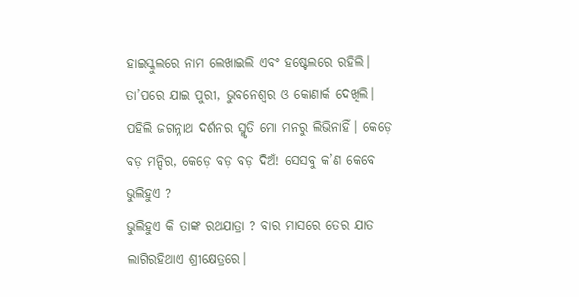ହାଇସ୍କୁଲରେ ନାମ ଲେଖାଇଲି ଏବଂ ହଷ୍ଟେଲରେ ରହିଲି। ତା’ପରେ ଯାଇ ପୁରୀ, ଭୁବନେଶ୍ୱର ଓ କୋଣାର୍କ ଦେଖିଲି। ପହିଲି ଜଗନ୍ନାଥ ଦର୍ଶନର ସ୍ମୃତି ମୋ ମନରୁ ଲିଭିନାହିଁ। କେଡ଼େ ବଡ଼ ମନ୍ଦିର, କେଡ଼େ ବଡ଼ ବଡ଼ ଦିଅଁ! ସେସବୁ କ’ଣ କେବେ ଭୁଲିହୁଏ ?
ଭୁଲିହୁଏ କି ତାଙ୍କ ରଥଯାତ୍ରା ? ବାର ମାସରେ ତେର ଯାତ ଲାଗିରହିଥାଏ ଶ୍ରୀକ୍ଷେତ୍ରରେ।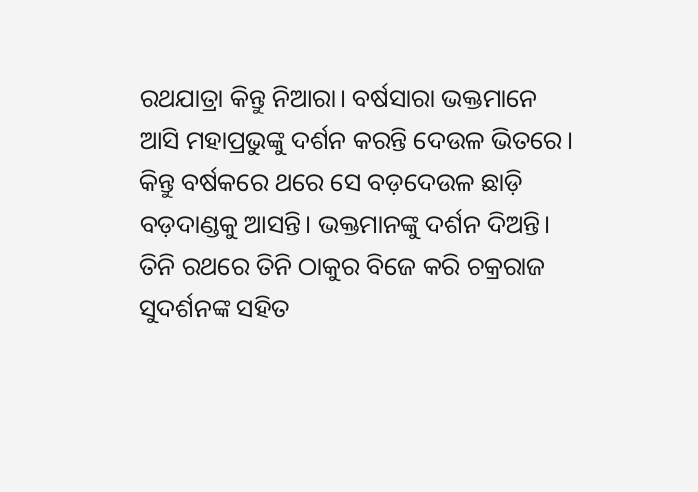ରଥଯାତ୍ରା କିନ୍ତୁ ନିଆରା। ବର୍ଷସାରା ଭକ୍ତମାନେ ଆସି ମହାପ୍ରଭୁଙ୍କୁ ଦର୍ଶନ କରନ୍ତି ଦେଉଳ ଭିତରେ। କିନ୍ତୁ ବର୍ଷକରେ ଥରେ ସେ ବଡ଼ଦେଉଳ ଛାଡ଼ି ବଡ଼ଦାଣ୍ଡକୁ ଆସନ୍ତି। ଭକ୍ତମାନଙ୍କୁ ଦର୍ଶନ ଦିଅନ୍ତି। ତିନି ରଥରେ ତିନି ଠାକୁର ବିଜେ କରି ଚକ୍ରରାଜ ସୁଦର୍ଶନଙ୍କ ସହିତ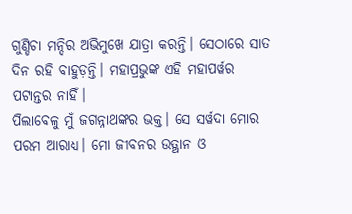ଗୁଣ୍ଡିଚା ମନ୍ଦିର ଅଭିମୁଖେ ଯାତ୍ରା କରନ୍ତି। ସେଠାରେ ସାତ ଦିନ ରହି ବାହୁଡ଼ନ୍ତି। ମହାପ୍ରଭୁଙ୍କ ଏହି ମହାପର୍ୱର ପଟାନ୍ତର ନାହିଁ।
ପିଲାବେଳୁ ମୁଁ ଜଗନ୍ନାଥଙ୍କର ଭକ୍ତ। ସେ ସର୍ୱଦା ମୋର ପରମ ଆରାଧ୍ୟ। ମୋ ଜୀବନର ଉତ୍ଥାନ ଓ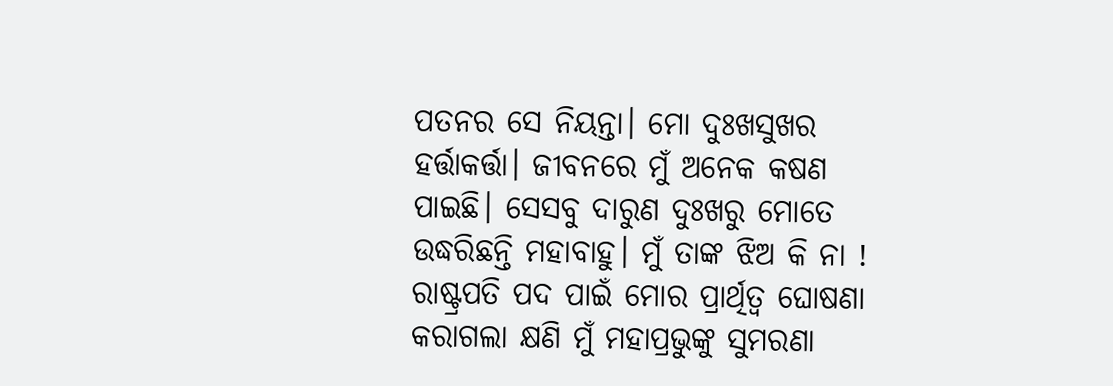ପତନର ସେ ନିୟନ୍ତା। ମୋ ଦୁଃଖସୁଖର ହର୍ତ୍ତାକର୍ତ୍ତା। ଜୀବନରେ ମୁଁ ଅନେକ କଷଣ ପାଇଛି। ସେସବୁ ଦାରୁଣ ଦୁଃଖରୁ ମୋତେ ଉଦ୍ଧରିଛନ୍ତି ମହାବାହୁ। ମୁଁ ତାଙ୍କ ଝିଅ କି ନା !
ରାଷ୍ଟ୍ରପତି ପଦ ପାଇଁ ମୋର ପ୍ରାର୍ଥିତ୍ୱ ଘୋଷଣା କରାଗଲା କ୍ଷଣି ମୁଁ ମହାପ୍ରଭୁଙ୍କୁ ସୁମରଣା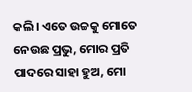କଲି। ଏତେ ଉଚ୍ଚକୁ ମୋତେ ନେଉଛ ପ୍ରଭୁ, ମୋର ପ୍ରତି ପାଦରେ ସାହା ହୁଅ, ମୋ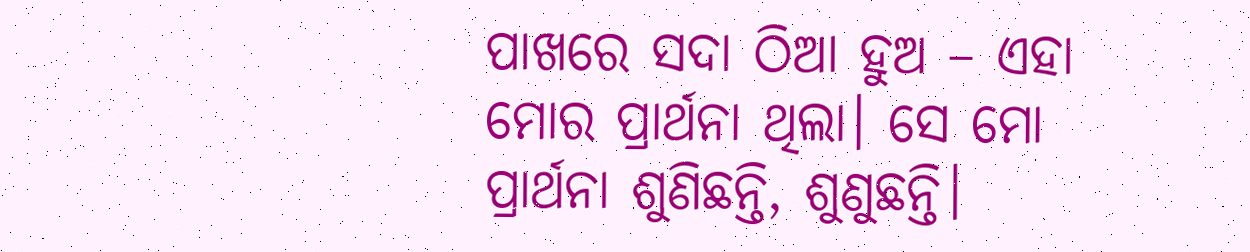ପାଖରେ ସଦା ଠିଆ ହୁଅ – ଏହା ମୋର ପ୍ରାର୍ଥନା ଥିଲା। ସେ ମୋ ପ୍ରାର୍ଥନା ଶୁଣିଛନ୍ତି, ଶୁଣୁଛନ୍ତି।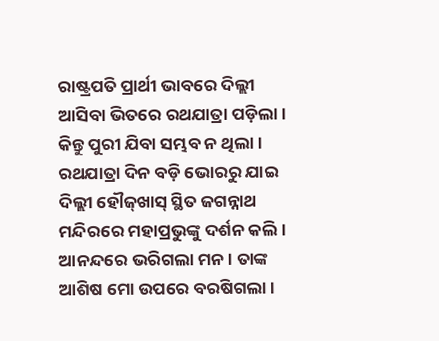ରାଷ୍ଟ୍ରପତି ପ୍ରାର୍ଥୀ ଭାବରେ ଦିଲ୍ଲୀ ଆସିବା ଭିତରେ ରଥଯାତ୍ରା ପଡ଼ିଲା। କିନ୍ତୁ ପୁରୀ ଯିବା ସମ୍ଭବ ନ ଥିଲା। ରଥଯାତ୍ରା ଦିନ ବଡ଼ି ଭୋରରୁ ଯାଇ ଦିଲ୍ଲୀ ହୌଜ୍‌ଖାସ୍‌ ସ୍ଥିତ ଜଗନ୍ନାଥ ମନ୍ଦିରରେ ମହାପ୍ରଭୁଙ୍କୁ ଦର୍ଶନ କଲି। ଆନନ୍ଦରେ ଭରିଗଲା ମନ। ତାଙ୍କ ଆଶିଷ ମୋ ଉପରେ ବରଷିଗଲା।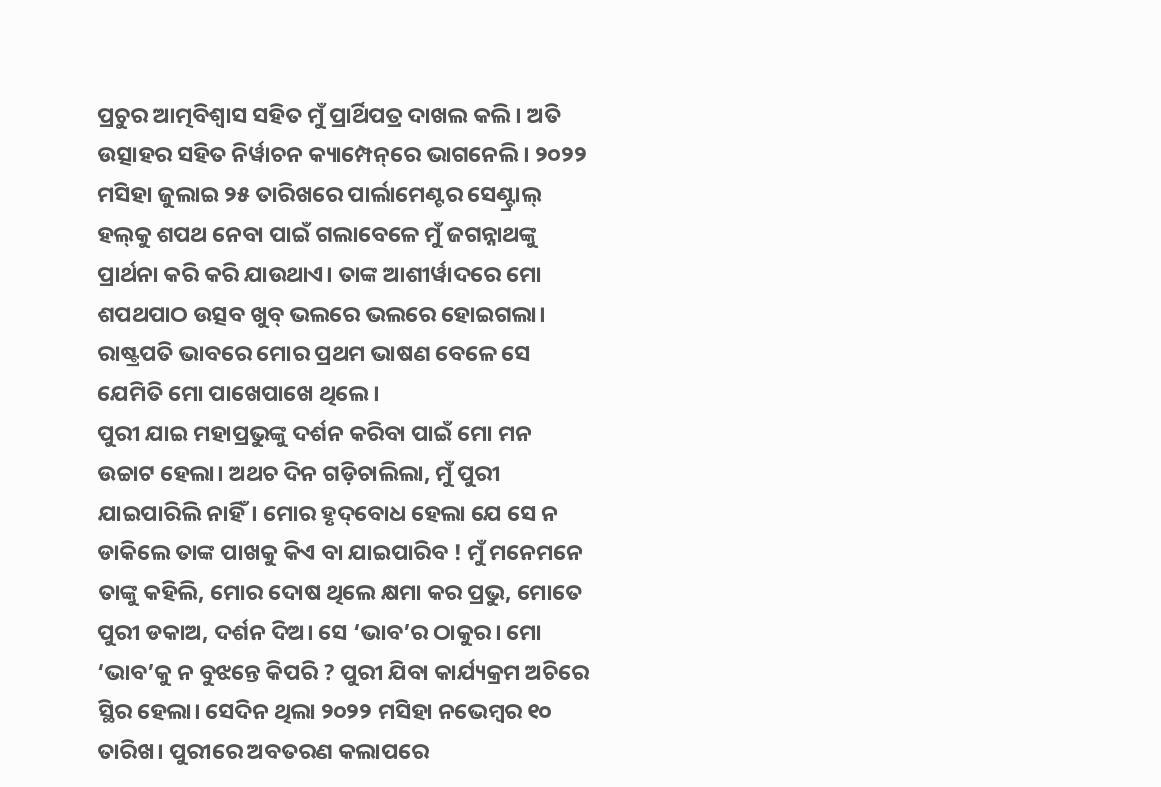ପ୍ରଚୁର ଆତ୍ମବିଶ୍ୱାସ ସହିତ ମୁଁ ପ୍ରାର୍ଥିପତ୍ର ଦାଖଲ କଲି। ଅତି ଉତ୍ସାହର ସହିତ ନିର୍ୱାଚନ କ୍ୟାମ୍ପେନ୍‌ରେ ଭାଗନେଲି। ୨୦୨୨ ମସିହା ଜୁଲାଇ ୨୫ ତାରିଖରେ ପାର୍ଲାମେଣ୍ଟର ସେଣ୍ଟ୍ରାଲ୍‌ ହଲ୍‌କୁ ଶପଥ ନେବା ପାଇଁ ଗଲାବେଳେ ମୁଁ ଜଗନ୍ନାଥଙ୍କୁ ପ୍ରାର୍ଥନା କରି କରି ଯାଉଥାଏ। ତାଙ୍କ ଆଶୀର୍ୱାଦରେ ମୋ ଶପଥପାଠ ଉତ୍ସବ ଖୁବ୍‌ ଭଲରେ ଭଲରେ ହୋଇଗଲା। ରାଷ୍ଟ୍ରପତି ଭାବରେ ମୋର ପ୍ରଥମ ଭାଷଣ ବେଳେ ସେ ଯେମିତି ମୋ ପାଖେପାଖେ ଥିଲେ।
ପୁରୀ ଯାଇ ମହାପ୍ରଭୁଙ୍କୁ ଦର୍ଶନ କରିବା ପାଇଁ ମୋ ମନ ଉଚ୍ଚାଟ ହେଲା। ଅଥଚ ଦିନ ଗଡ଼ିଚାଲିଲା, ମୁଁ ପୁରୀ ଯାଇପାରିଲି ନାହିଁ। ମୋର ହୃଦ୍‌ବୋଧ ହେଲା ଯେ ସେ ନ ଡାକିଲେ ତାଙ୍କ ପାଖକୁ କିଏ ବା ଯାଇପାରିବ ! ମୁଁ ମନେମନେ ତାଙ୍କୁ କହିଲି, ମୋର ଦୋଷ ଥିଲେ କ୍ଷମା କର ପ୍ରଭୁ, ମୋତେ ପୁରୀ ଡକାଅ, ଦର୍ଶନ ଦିଅ। ସେ ‘ଭାବ’ର ଠାକୁର। ମୋ ‘ଭାବ’କୁ ନ ବୁଝନ୍ତେ କିପରି ? ପୁରୀ ଯିବା କାର୍ଯ୍ୟକ୍ରମ ଅଚିରେ ସ୍ଥିର ହେଲା। ସେଦିନ ଥିଲା ୨୦୨୨ ମସିହା ନଭେମ୍ୱର ୧୦ ତାରିଖ। ପୁରୀରେ ଅବତରଣ କଲାପରେ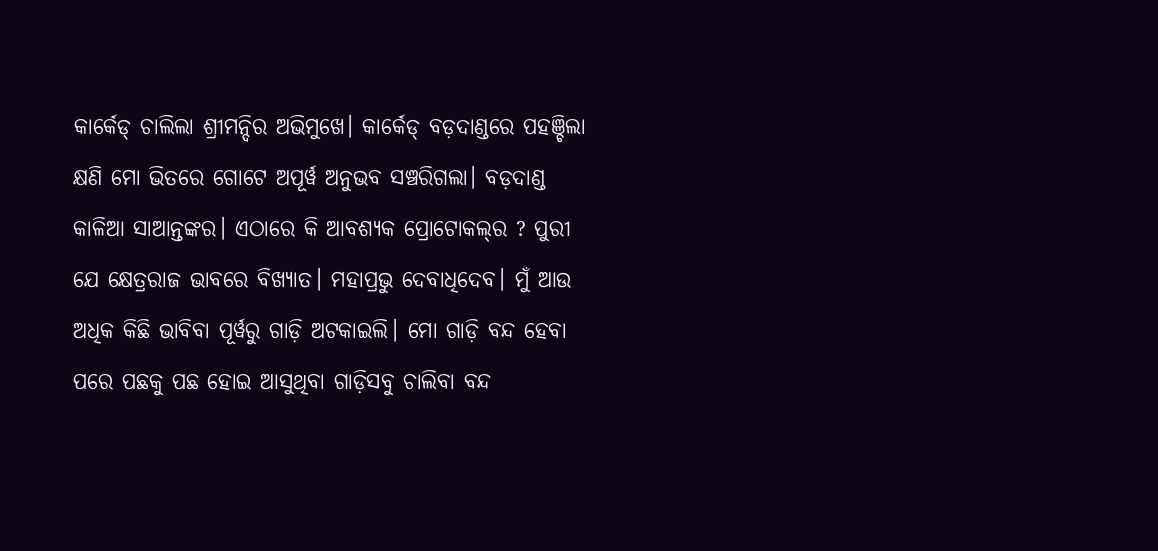କାର୍କେଡ୍‌ ଚାଲିଲା ଶ୍ରୀମନ୍ଦିର ଅଭିମୁଖେ। କାର୍କେଡ୍‌ ବଡ଼ଦାଣ୍ଡରେ ପହଞ୍ଚିଲା କ୍ଷଣି ମୋ ଭିତରେ ଗୋଟେ ଅପୂର୍ୱ ଅନୁଭବ ସଞ୍ଚରିଗଲା। ବଡ଼ଦାଣ୍ଡ କାଳିଆ ସାଆନ୍ତଙ୍କର। ଏଠାରେ କି ଆବଶ୍ୟକ ପ୍ରୋଟୋକଲ୍‌ର ? ପୁରୀ ଯେ କ୍ଷେତ୍ରରାଜ ଭାବରେ ବିଖ୍ୟାତ। ମହାପ୍ରଭୁ ଦେବାଧିଦେବ। ମୁଁ ଆଉ ଅଧିକ କିଛି ଭାବିବା ପୂର୍ୱରୁ ଗାଡ଼ି ଅଟକାଇଲି। ମୋ ଗାଡ଼ି ବନ୍ଦ ହେବା ପରେ ପଛକୁ ପଛ ହୋଇ ଆସୁଥିବା ଗାଡ଼ିସବୁ ଚାଲିବା ବନ୍ଦ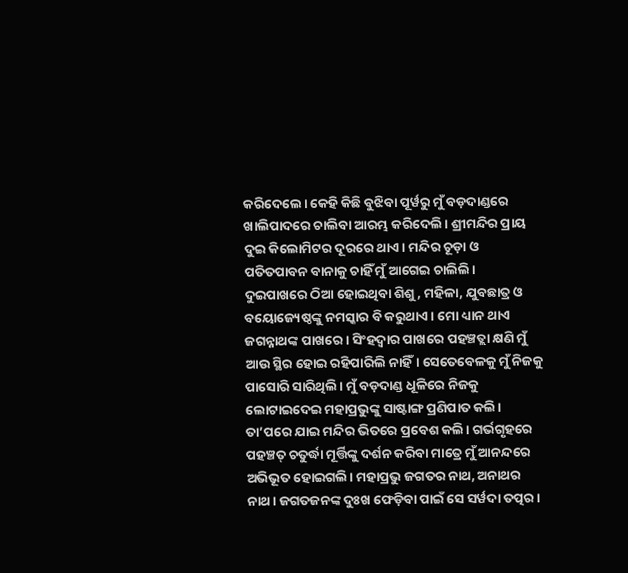କରିଦେଲେ। କେହି କିଛି ବୁଝିବା ପୂର୍ୱରୁ ମୁଁ ବଡ଼ଦାଣ୍ଡରେ ଖାଲିପାଦରେ ଚାଲିବା ଆରମ୍ଭ କରିଦେଲି। ଶ୍ରୀମନ୍ଦିର ପ୍ରାୟ ଦୁଇ କିଲୋମିଟର ଦୂରରେ ଥାଏ। ମନ୍ଦିର ଚୂଡ଼ା ଓ ପତିତପାବନ ବାନାକୁ ଚାହିଁ ମୁଁ ଆଗେଇ ଚାଲିଲି।
ଦୁଇପାଖରେ ଠିଆ ହୋଇଥିବା ଶିଶୁ, ମହିଳା, ଯୁବଛାତ୍ର ଓ ବୟୋଜ୍ୟେଷ୍ଠଙ୍କୁ ନମସ୍କାର ବି କରୁଥାଏ। ମୋ ଧ୍ୟାନ ଥାଏ ଜଗନ୍ନାଥଙ୍କ ପାଖରେ। ସିଂହଦ୍ୱାର ପାଖରେ ପହଞ୍ଚତ୍ଲା କ୍ଷଣି ମୁଁ ଆଉ ସ୍ଥିର ହୋଇ ରହିପାରିଲି ନାହିଁ। ସେତେବେଳକୁ ମୁଁ ନିଜକୁ ପାସୋରି ସାରିଥିଲି। ମୁଁ ବଡ଼ଦାଣ୍ଡ ଧୂଳିରେ ନିଜକୁ ଲୋଟାଇଦେଇ ମହାପ୍ରଭୁଙ୍କୁ ସାଷ୍ଟାଙ୍ଗ ପ୍ରଣିପାତ କଲି। ତା’ପରେ ଯାଇ ମନ୍ଦିର ଭିତରେ ପ୍ରବେଶ କଲି। ଗର୍ଭଗୃହରେ ପହଞ୍ଚତ୍ ଚତୁର୍ଦ୍ଧା ମୂର୍ତ୍ତିଙ୍କୁ ଦର୍ଶନ କରିବା ମାତ୍ରେ ମୁଁ ଆନନ୍ଦରେ ଅଭିଭୂତ ହୋଇଗଲି। ମହାପ୍ରଭୁ ଜଗତର ନାଥ, ଅନାଥର ନାଥ। ଜଗତଜନଙ୍କ ଦୁଃଖ ଫେଡ଼ିବା ପାଇଁ ସେ ସର୍ୱଦା ତତ୍ପର।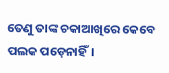ତେଣୁ ତାଙ୍କ ଚକାଆଖିରେ କେବେ ପଲକ ପଡ଼େନାହିଁ।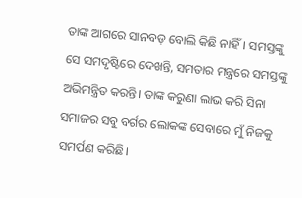ତାଙ୍କ ଆଗରେ ସାନବଡ଼ ବୋଲି କିଛି ନାହିଁ। ସମସ୍ତଙ୍କୁ ସେ ସମଦୃଷ୍ଟିରେ ଦେଖନ୍ତି, ସମତାର ମନ୍ତ୍ରରେ ସମସ୍ତଙ୍କୁ ଅଭିମନ୍ତ୍ରିତ କରନ୍ତି। ତାଙ୍କ କରୁଣା ଲାଭ କରି ସିନା ସମାଜର ସବୁ ବର୍ଗର ଲୋକଙ୍କ ସେବାରେ ମୁଁ ନିଜକୁ ସମର୍ପଣ କରିଛି।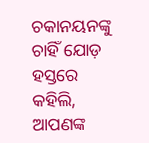ଚକାନୟନଙ୍କୁ ଚାହିଁ ଯୋଡ଼ ହସ୍ତରେ କହିଲି, ଆପଣଙ୍କ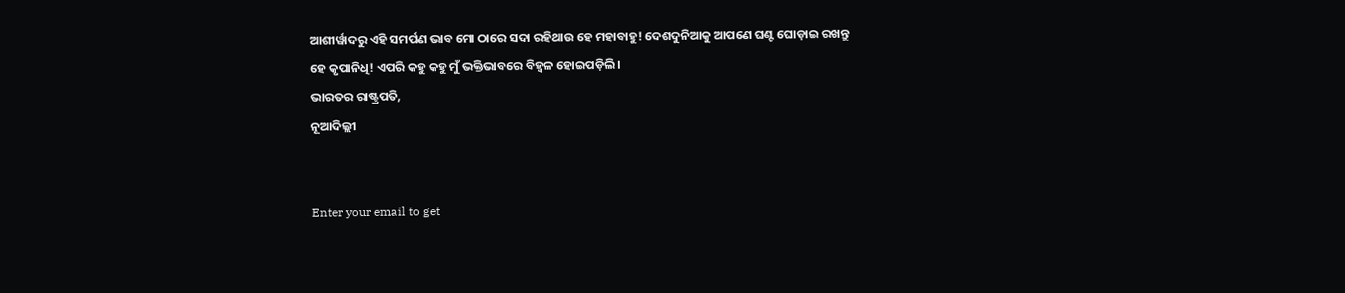ଆଶୀର୍ୱାଦରୁ ଏହି ସମର୍ପଣ ଭାବ ମୋ ଠାରେ ସଦା ରହିଥାଉ ହେ ମହାବାହୁ! ଦେଶଦୁନିଆକୁ ଆପଣେ ଘଣ୍ଟ ଘୋଡ଼ାଇ ରଖନ୍ତୁ ହେ କୃପାନିଧି! ଏପରି କହୁ କହୁ ମୁଁ ଭକ୍ତିଭାବରେ ବିହ୍ୱଳ ହୋଇପଡ଼ିଲି।
ଭାରତର ରାଷ୍ଟ୍ରପତି,
ନୂଆଦିଲ୍ଲୀ


Enter your email to get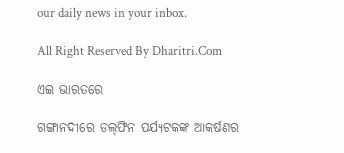our daily news in your inbox.

All Right Reserved By Dharitri.Com

ଏଇ ଭାରତରେ

ଗଙ୍ଗାନଦୀରେ ଡଲ୍‌ଫିନ ପର୍ଯ୍ୟଟକଙ୍କ ଆକର୍ଷଣର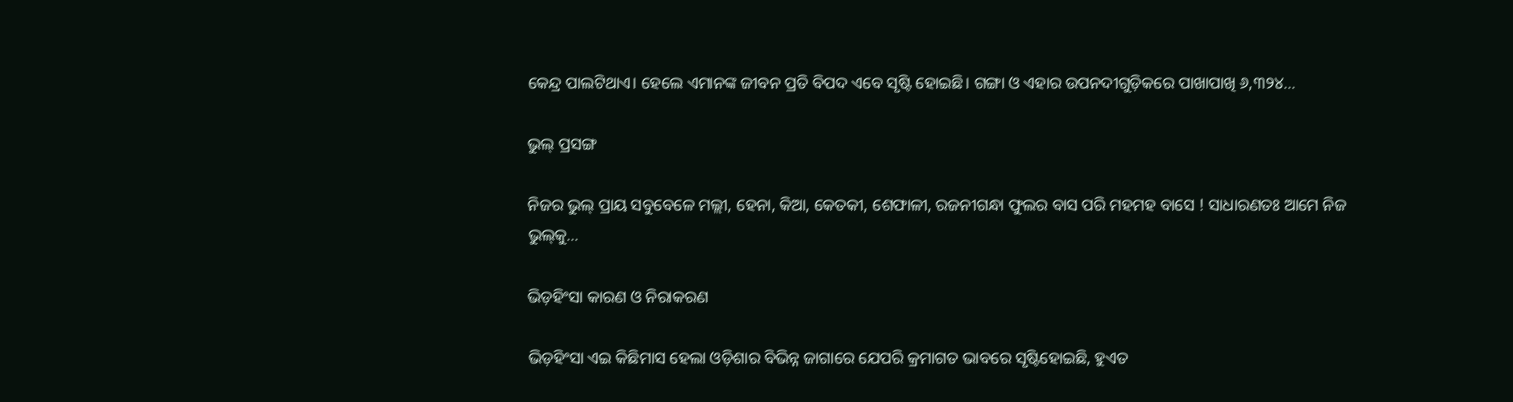କେନ୍ଦ୍ର ପାଲଟିଥାଏ। ହେଲେ ଏମାନଙ୍କ ଜୀବନ ପ୍ରତି ବିପଦ ଏବେ ସୃଷ୍ଟି ହୋଇଛି। ଗଙ୍ଗା ଓ ଏହାର ଉପନଦୀଗୁଡ଼ିକରେ ପାଖାପାଖି ୬,୩୨୪…

ଭୁଲ୍‌ ପ୍ରସଙ୍ଗ

ନିଜର ଭୁଲ୍‌ ପ୍ରାୟ ସବୁବେଳେ ମଲ୍ଲୀ, ହେନା, କିଆ, କେତକୀ, ଶେଫାଳୀ, ରଜନୀଗନ୍ଧା ଫୁଲର ବାସ ପରି ମହମହ ବାସେ ! ସାଧାରଣତଃ ଆମେ ନିଜ ଭୁଲ୍‌କୁ…

ଭିଡ଼ହିଂସା କାରଣ ଓ ନିରାକରଣ

ଭିଡ଼ହିଂସା ଏଇ କିଛିମାସ ହେଲା ଓଡ଼ିଶାର ବିଭିନ୍ନ ଜାଗାରେ ଯେପରି କ୍ରମାଗତ ଭାବରେ ସୃଷ୍ଟିହୋଇଛି, ହୁଏତ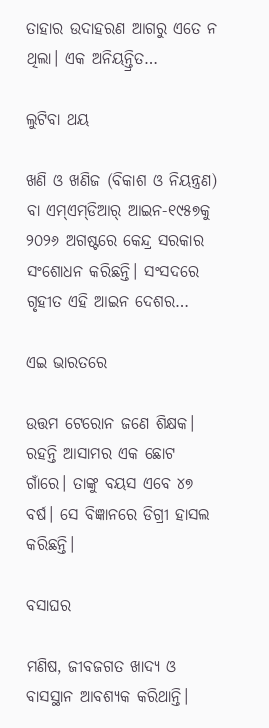ତାହାର ଉଦାହରଣ ଆଗରୁ ଏତେ ନ ଥିଲା। ଏକ ଅନିୟନ୍ତ୍ରିତ…

ଲୁଟିବା ଥୟ

ଖଣି ଓ ଖଣିଜ (ବିକାଶ ଓ ନିୟନ୍ତ୍ରଣ) ବା ଏମ୍‌ଏମ୍‌ଡିଆର୍‌ ଆଇନ-୧୯୫୭କୁ ୨୦୨୬ ଅଗଷ୍ଟରେ କେନ୍ଦ୍ର ସରକାର ସଂଶୋଧନ କରିଛନ୍ତି। ସଂସଦରେ ଗୃହୀତ ଏହି ଆଇନ ଦେଶର…

ଏଇ ଭାରତରେ

ଉତ୍ତମ ଟେରୋନ ଜଣେ ଶିକ୍ଷକ। ରହନ୍ତି ଆସାମର ଏକ ଛୋଟ ଗାଁରେ। ତାଙ୍କୁ ବୟସ ଏବେ ୪୭ ବର୍ଷ। ସେ ବିଜ୍ଞାନରେ ଡିଗ୍ରୀ ହାସଲ କରିଛନ୍ତି।

ବସାଘର

ମଣିଷ, ଜୀବଜଗତ ଖାଦ୍ୟ ଓ ବାସସ୍ଥାନ ଆବଶ୍ୟକ କରିଥାନ୍ତି।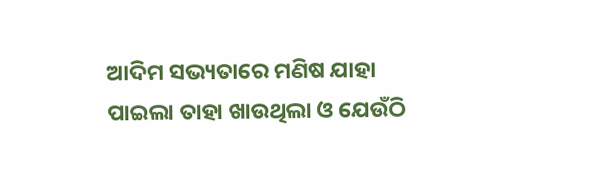ଆଦିମ ସଭ୍ୟତାରେ ମଣିଷ ଯାହା ପାଇଲା ତାହା ଖାଉଥିଲା ଓ ଯେଉଁଠି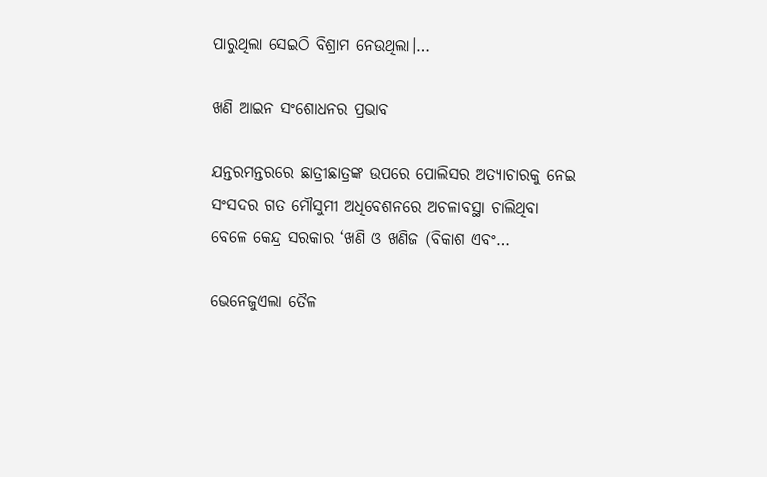ପାରୁଥିଲା ସେଇଠି ବିଶ୍ରାମ ନେଉଥିଲା।…

ଖଣି ଆଇନ ସଂଶୋଧନର ପ୍ରଭାବ

ଯନ୍ତରମନ୍ତରରେ ଛାତ୍ରୀଛାତ୍ରଙ୍କ ଉପରେ ପୋଲିସର ଅତ୍ୟାଚାରକୁ ନେଇ ସଂସଦର ଗତ ମୌସୁମୀ ଅଧିବେଶନରେ ଅଚଳାବସ୍ଥା ଚାଲିଥିବା ବେଳେ କେନ୍ଦ୍ର ସରକାର ‘ଖଣି ଓ ଖଣିଜ (ବିକାଶ ଏବଂ…

ଭେନେଜୁଏଲା ତୈଳ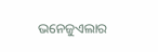ଭନେଜୁଏଲାର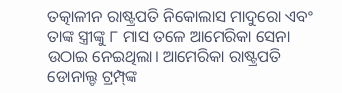ତତ୍କାଳୀନ ରାଷ୍ଟ୍ରପତି ନିକୋଲାସ ମାଦୁରୋ ଏବଂ ତାଙ୍କ ସ୍ତ୍ରୀଙ୍କୁ ୮ ମାସ ତଳେ ଆମେରିକା ସେନା ଉଠାଇ ନେଇଥିଲା। ଆମେରିକା ରାଷ୍ଟ୍ରପତି ଡୋନାଲ୍ଡ ଟ୍ରମ୍ପ୍‌ଙ୍କ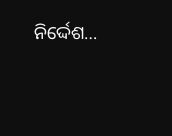ନିର୍ଦ୍ଦେଶ…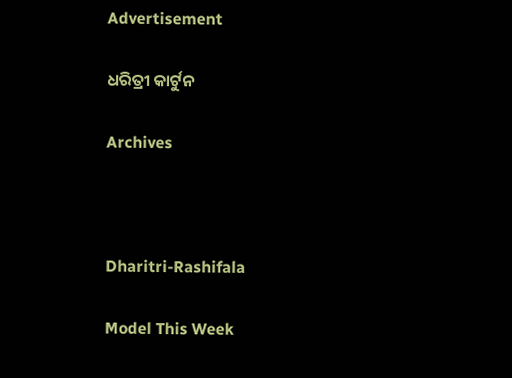Advertisement

ଧରିତ୍ରୀ କାର୍ଟୁନ

Archives



Dharitri-Rashifala

Model This Week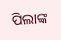ପିଲାଙ୍କ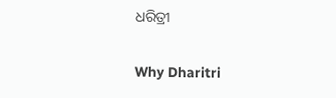ଧରିତ୍ରୀ

Why Dharitri